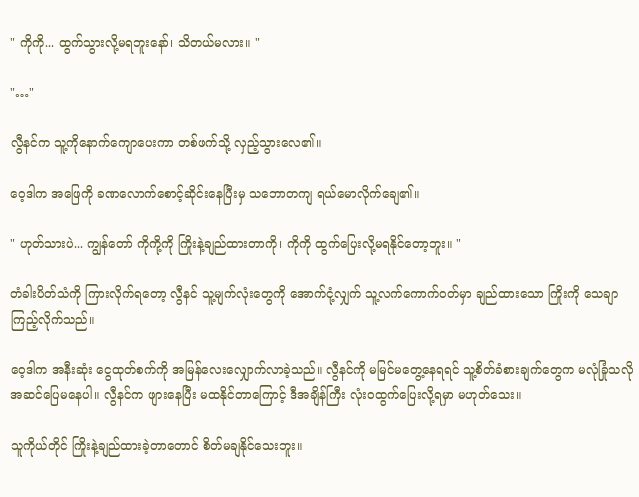" ကိုကို... ထွက်သွားလို့မရဘူးနော်၊ သိတယ်မလား။ "

"…"

လွီနင်က သူ့ကိုနောက်ကျောပေးကာ တစ်ဖက်သို့ လှည့်သွားလေ၏။

ဝေ့ဒါက အဖြေကို ခဏလောက်စောင့်ဆိုင်းနေပြီးမှ သဘောတကျ ရယ်မောလိုက်ချေ၏။

" ဟုတ်သားပဲ... ကျွန်တော် ကိုကို့ကို ကြိုးနဲ့ချည်ထားတာကို၊ ကိုကို ထွက်ပြေးလို့မရနိုင်တော့ဘူး။ "

တံခါးပိတ်သံကို ကြားလိုက်ရတော့ လွီနင် သူ့မျက်လုံးတွေကို အောက်ငုံ့လျှက် သူ့လက်ကောက်ဝတ်မှာ ချည်ထားသော ကြိုးကို သေချာကြည့်လိုက်သည်။

ဝေ့ဒါက အနီးဆုံး ငွေထုတ်စက်ကို အမြန်လေးလျှောက်လာခဲ့သည်။ လွီနင်ကို မမြင်မတွေ့နေရရင် သူ့စိတ်ခံစားချက်တွေက မလုံခြုံသလို အဆင်ပြေမနေပါ။ လွီနင်က ဖျားနေပြီး မထနိုင်တာကြောင့် ဒီအချိန်ကြီး လုံးဝထွက်ပြေးလို့ရမှာ မဟုတ်သေး။

သူကိုယ်တိုင် ကြိုးနဲ့ချည်ထားခဲ့တာတောင် စိတ်မချနိုင်သေးဘူး။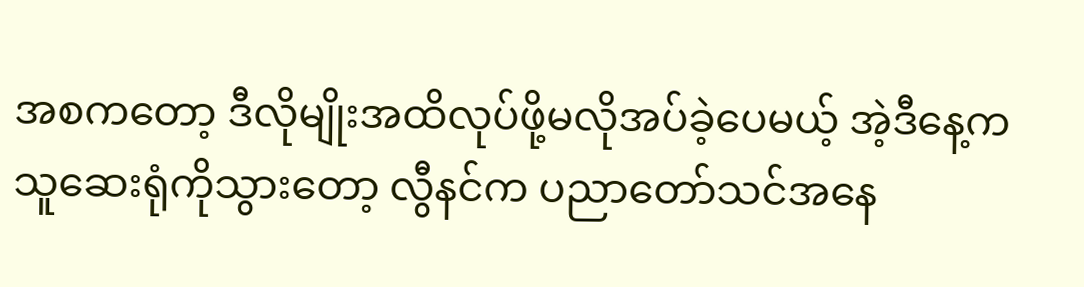အစကတော့ ဒီလိုမျိုးအထိလုပ်ဖို့မလိုအပ်ခဲ့ပေမယ့် အဲ့ဒီနေ့က သူဆေးရုံကိုသွားတော့ လွီနင်က ပညာတော်သင်အနေ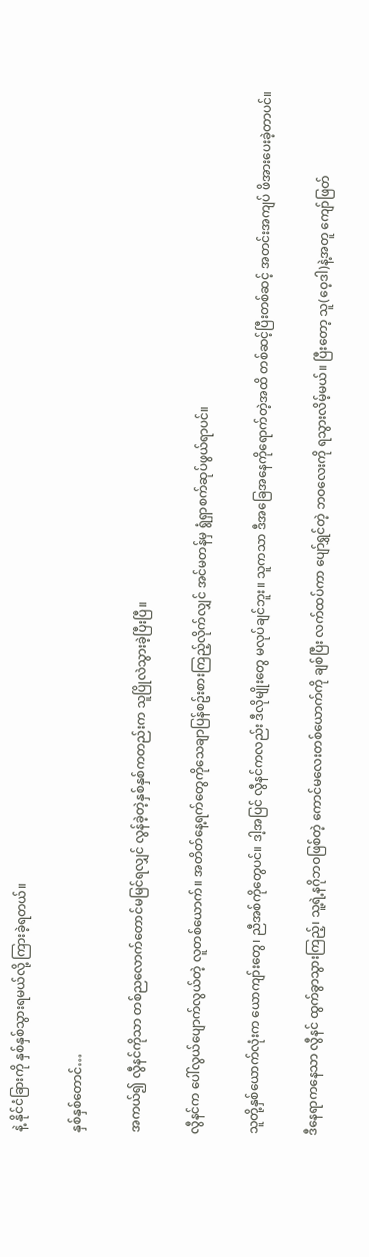နဲ့ နိုင်ငံခြားကို နှစ်နှစ်သွားရမယ်လို့ ကြားခဲ့ရတယ်။

နှစ်နှစ်တောင်…

အကယ်၍ လွီနင်ကိုသာ တစ်ညလောက်တောင်မမြင်ရလျှင် လွန်ခဲ့တဲ့နှစ်နှစ်ကတည်းက သူပြိုလဲသွားခဲ့ပြီးပြီ။

လွီနင်က ပေါ်လွယ်ပျောက်လွယ်တဲ့ လူတစ်ယောက်။ အတိတ်နေ့ရက်တွေကိုသေချာပြန်စဥ်းစားကြည့်လိုက်လျှင် အင်မတန်မှ ရွံရှာစက်ဆုပ်ဖွယ်ရာပင်။

သူတို့နှစ်ယောက်လုံးက ယောကျာ်းတွေ၊ ညီအစ်ကိုတွေပင်။ ဒါ့အပြင် လွီနင်ကလည်း ဒီလိုမျိုးတွေ မလုပ်ချင်ဘူး။ သူကသာ ဒီအခြေအနေကိုရောက်တဲ့အထိ တစ်ဆင့်ပြီးတစ်ဆင့် အတင်းအကျပ် ဖိအားပေးခဲ့တာပင်။

ဒီနေရာကနေသာ လွီနင် ထွက်ခွာသွားကြည့်၊ သူ့ရဲ့နဂိုဘဝဖြစ်တဲ့ ကောင်မလေးတစ်ယောက်ကို ချစ်ပြီး လက်ထပ်ကာ ပျော်ရွှင်တဲ့ ဘဝလေးကို ရသွားလိမ့်မယ်။ ပြီးတော့ သူ(ဝေ့ဒါ)နဲ့အတူ ကျော်ဖြတ်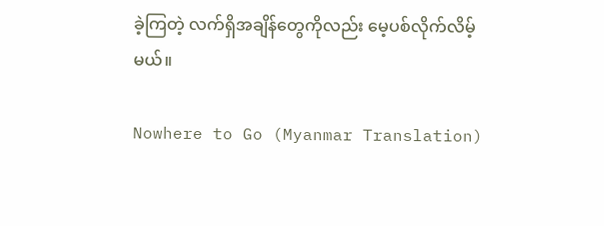ခဲ့ကြတဲ့ လက်ရှိအချိန်တွေကိုလည်း မေ့ပစ်လိုက်လိမ့်မယ်။

Nowhere to Go (Myanmar Translation)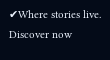✔Where stories live. Discover now